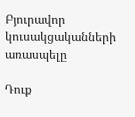Բյուրավոր կուսակցականների առասպելը

Դուք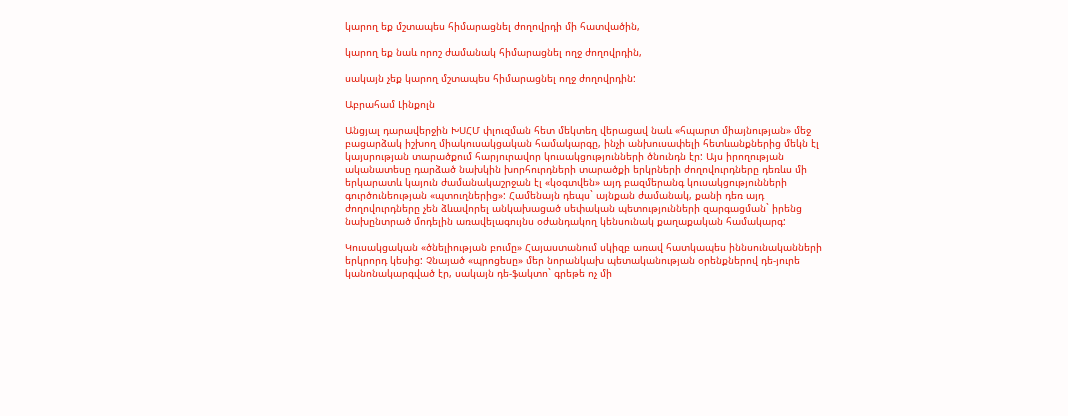կարող եք մշտապես հիմարացնել ժողովրդի մի հատվածին,

կարող եք նաև որոշ ժամանակ հիմարացնել ողջ ժողովրդին,

սակայն չեք կարող մշտապես հիմարացնել ողջ ժողովրդին:

Աբրահամ Լինքոլն

Անցյալ դարավերջին ԽՍՀՄ փլուզման հետ մեկտեղ վերացավ նաև «հպարտ միայնության» մեջ
բացարձակ իշխող միակուսակցական համակարգը, ինչի անխուսափելի հետևանքներից մեկն էլ
կայսրության տարածքում հարյուրավոր կուսակցությունների ծնունդն էր: Այս իրողության
ականատեսը դարձած նախկին խորհուրդների տարածքի երկրների ժողովուրդները դեռևս մի
երկարատև կայուն ժամանակաշրջան էլ «կօգտվեն» այդ բազմերանգ կուսակցությունների
գուրծունեության «պտուղներից»: Համենայն դեպս` այնքան ժամանակ, քանի դեռ այդ
ժողովուրդները չեն ձևավորել անկախացած սեփական պետությունների զարգացման` իրենց
նախընտրած մոդելին առավելագույնս օժանդակող կենսունակ քաղաքական համակարգ:

Կուսակցական «ծնելիության բումը» Հայաստանում սկիզբ առավ հատկապես իննսունականների
երկրորդ կեսից: Չնայած «պրոցեսը» մեր նորանկախ պետականության օրենքներով դե-յուրե
կանոնակարգված էր, սակայն դե-ֆակտո` գրեթե ոչ մի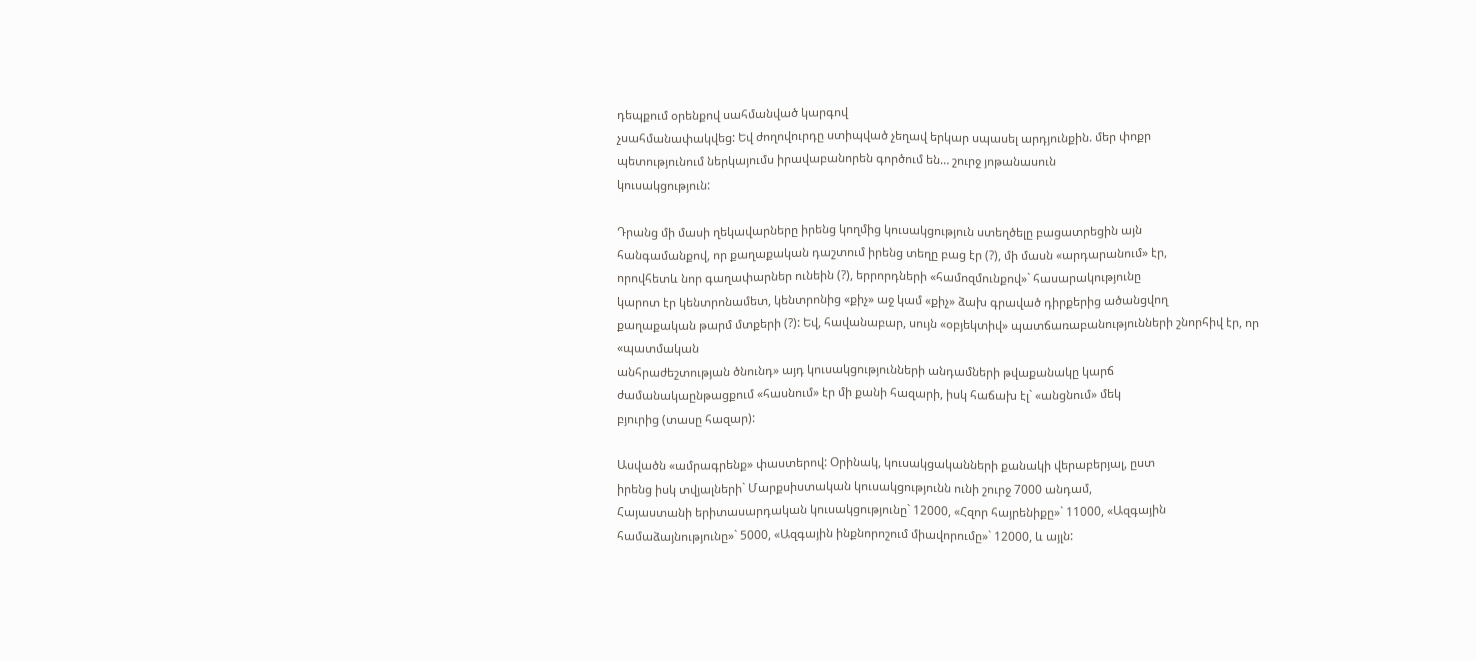դեպքում օրենքով սահմանված կարգով
չսահմանափակվեց: Եվ ժողովուրդը ստիպված չեղավ երկար սպասել արդյունքին. մեր փոքր
պետությունում ներկայումս իրավաբանորեն գործում են… շուրջ յոթանասուն
կուսակցություն:

Դրանց մի մասի ղեկավարները իրենց կողմից կուսակցություն ստեղծելը բացատրեցին այն
հանգամանքով, որ քաղաքական դաշտում իրենց տեղը բաց էր (?), մի մասն «արդարանում» էր,
որովհետև նոր գաղափարներ ունեին (?), երրորդների «համոզմունքով»` հասարակությունը
կարոտ էր կենտրոնամետ, կենտրոնից «քիչ» աջ կամ «քիչ» ձախ գրաված դիրքերից ածանցվող
քաղաքական թարմ մտքերի (?): Եվ, հավանաբար, սույն «օբյեկտիվ» պատճառաբանությունների շնորհիվ էր, որ «պատմական
անհրաժեշտության ծնունդ» այդ կուսակցությունների անդամների թվաքանակը կարճ
ժամանակաընթացքում «հասնում» էր մի քանի հազարի, իսկ հաճախ էլ` «անցնում» մեկ
բյուրից (տասը հազար):

Ասվածն «ամրագրենք» փաստերով: Օրինակ, կուսակցականների քանակի վերաբերյալ, ըստ
իրենց իսկ տվյալների` Մարքսիստական կուսակցությունն ունի շուրջ 7000 անդամ,
Հայաստանի երիտասարդական կուսակցությունը` 12000, «Հզոր հայրենիքը»` 11000, «Ազգային
համաձայնությունը»` 5000, «Ազգային ինքնորոշում միավորումը»` 12000, և այլն: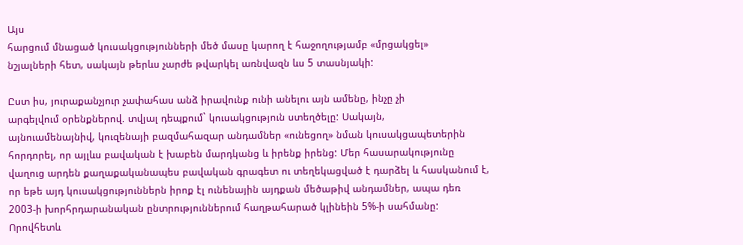Այս
հարցում մնացած կուսակցությունների մեծ մասը կարող է հաջողությամբ «մրցակցել»
նշյալների հետ, սակայն թերևս չարժե թվարկել առնվազն ևս 5 տասնյակի:

Ըստ իս, յուրաքանչյուր չափահաս անձ իրավունք ունի անելու այն ամենը, ինչը չի
արգելվում օրենքներով. տվյալ դեպքում` կուսակցություն ստեղծելը: Սակայն,
այնուամենայնիվ, կուզենայի բազմահազար անդամներ «ունեցող» նման կուսակցապետերին
հորդորել, որ այլևս բավական է խաբեն մարդկանց և իրենք իրենց: Մեր հասարակությունը
վաղուց արդեն քաղաքականապես բավական գրագետ ու տեղեկացված է դարձել և հասկանում է,
որ եթե այդ կուսակցություններն իրոք էլ ունենային այդքան մեծաթիվ անդամներ, ապա դեռ
2003-ի խորհրդարանական ընտրություններում հաղթահարած կլինեին 5%-ի սահմանը:
Որովհետև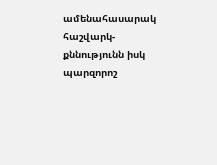ամենահասարակ հաշվարկ-քննությունն իսկ պարզորոշ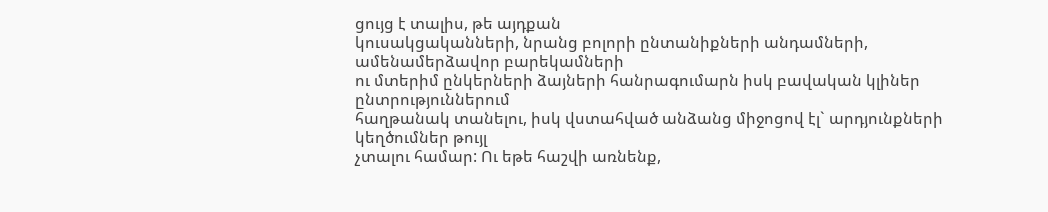ցույց է տալիս, թե այդքան
կուսակցականների, նրանց բոլորի ընտանիքների անդամների, ամենամերձավոր բարեկամների
ու մտերիմ ընկերների ձայների հանրագումարն իսկ բավական կլիներ ընտրություններում
հաղթանակ տանելու, իսկ վստահված անձանց միջոցով էլ` արդյունքների կեղծումներ թույլ
չտալու համար: Ու եթե հաշվի առնենք,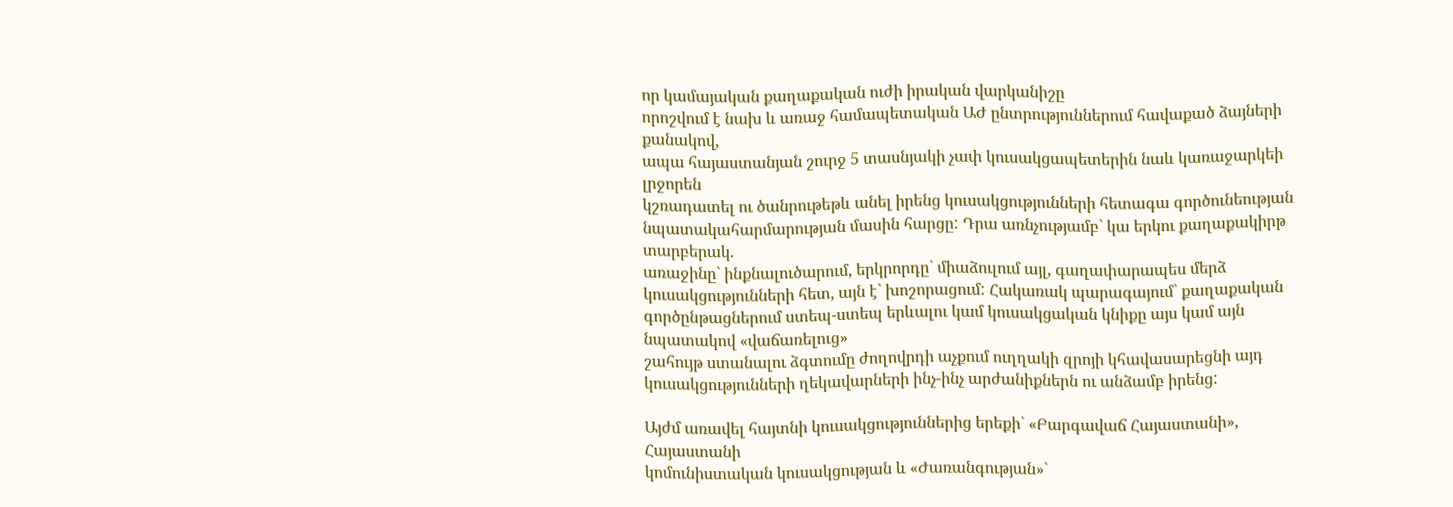որ կամայական քաղաքական ուժի իրական վարկանիշը
որոշվում է նախ և առաջ համապետական ԱԺ ընտրություններում հավաքած ձայների քանակով,
ապա հայաստանյան շուրջ 5 տասնյակի չափ կուսակցապետերին նաև կառաջարկեի լրջորեն
կշռադատել ու ծանրութեթև անել իրենց կուսակցությունների հետագա գործունեության
նպատակահարմարության մասին հարցը: Դրա առնչությամբ` կա երկու քաղաքակիրթ տարբերակ.
առաջինը` ինքնալուծարում, երկրորդը` միաձուլում այլ, գաղափարապես մերձ
կուսակցությունների հետ, այն է` խոշորացում: Հակառակ պարագայում` քաղաքական
գործընթացներում ստեպ-ստեպ երևալու կամ կուսակցական կնիքը այս կամ այն նպատակով «վաճառելուց»
շահույթ ստանալու ձգտումը ժողովրդի աչքում ուղղակի զրոյի կհավասարեցնի այդ
կուսակցությունների ղեկավարների ինչ-ինչ արժանիքներն ու անձամբ իրենց:

Այժմ առավել հայտնի կուսակցություններից երեքի` «Բարգավաճ Հայաստանի», Հայաստանի
կոմունիստական կուսակցության և «Ժառանգության»`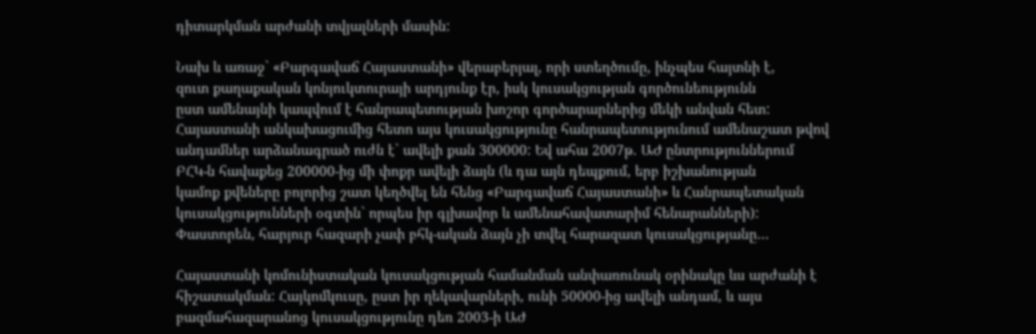դիտարկման արժանի տվյալների մասին:

Նախ և առաջ` «Բարգավաճ Հայաստանի» վերաբերյալ, որի ստեղծումը, ինչպես հայտնի է,
զուտ քաղաքական կոնյուկտուրայի արդյունք էր, իսկ կուսակցության գործունեությունն
ըստ ամենայնի կապվում է հանրապետության խոշոր գործարարներից մեկի անվան հետ:
Հայաստանի անկախացումից հետո այս կուսակցությունը հանրապետությունում ամենաշատ թվով
անդամներ արձանագրած ուժն է` ավելի քան 300000: Եվ ահա 2007թ. ԱԺ ընտրություններում
ԲՀԿ-ն հավաքեց 200000-ից մի փոքր ավելի ձայն (և դա այն դեպքում, երբ իշխանության
կամոք քվեները բոլորից շատ կեղծվել են հենց «Բարգավաճ Հայաստանի» և Հանրապետական
կուսակցությունների օգտին` որպես իր գլխավոր և ամենահավատարիմ հենարանների):
Փաստորեն, հարյուր հազարի չափ բհկ-ական ձայն չի տվել հարազատ կուսակցությանը…

Հայաստանի կոմունիստական կուսակցության համանման անփառունակ օրինակը ևս արժանի է
հիշատակման: Հայկոմկուսը, ըստ իր ղեկավարների, ունի 50000-ից ավելի անդամ, և այս
բազմահազարանոց կուսակցությունը դեռ 2003-ի ԱԺ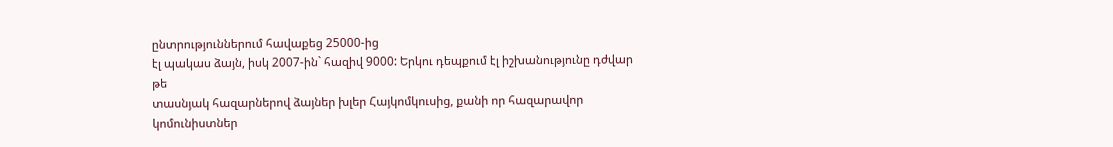ընտրություններում հավաքեց 25000-ից
էլ պակաս ձայն, իսկ 2007-ին` հազիվ 9000: Երկու դեպքում էլ իշխանությունը դժվար թե
տասնյակ հազարներով ձայներ խլեր Հայկոմկուսից, քանի որ հազարավոր կոմունիստներ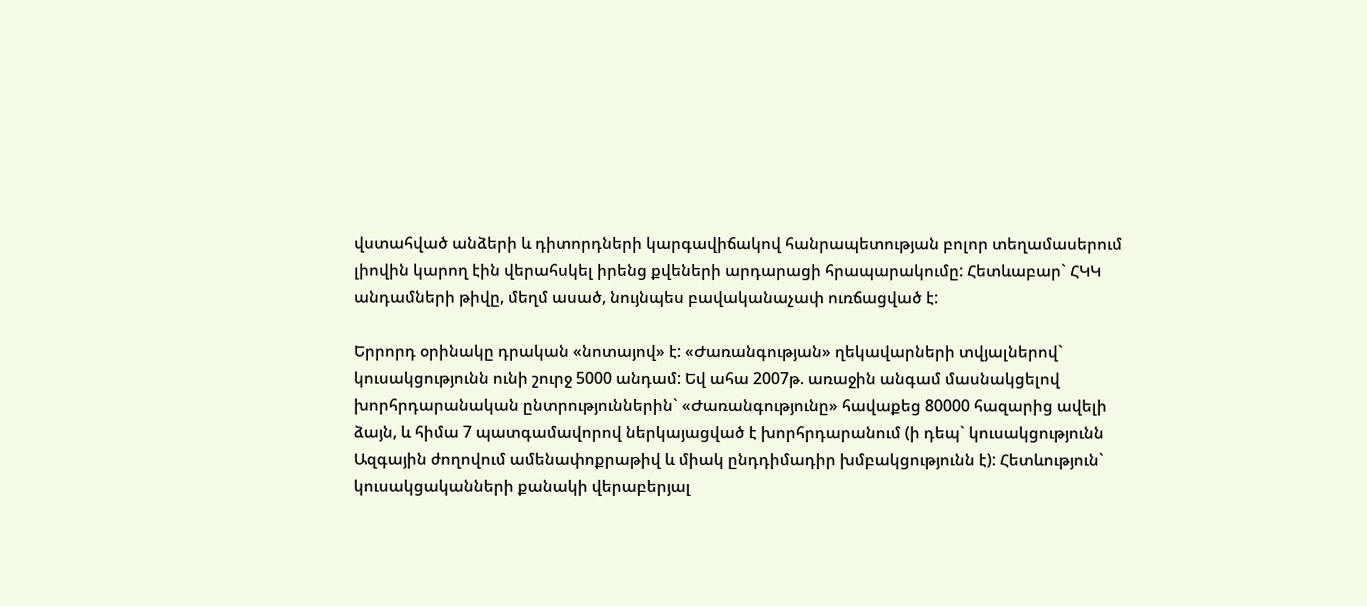վստահված անձերի և դիտորդների կարգավիճակով հանրապետության բոլոր տեղամասերում
լիովին կարող էին վերահսկել իրենց քվեների արդարացի հրապարակումը: Հետևաբար` ՀԿԿ
անդամների թիվը, մեղմ ասած, նույնպես բավականաչափ ուռճացված է:

Երրորդ օրինակը դրական «նոտայով» է: «Ժառանգության» ղեկավարների տվյալներով`
կուսակցությունն ունի շուրջ 5000 անդամ: Եվ ահա 2007թ. առաջին անգամ մասնակցելով
խորհրդարանական ընտրություններին` «Ժառանգությունը» հավաքեց 80000 հազարից ավելի
ձայն, և հիմա 7 պատգամավորով ներկայացված է խորհրդարանում (ի դեպ` կուսակցությունն
Ազգային ժողովում ամենափոքրաթիվ և միակ ընդդիմադիր խմբակցությունն է): Հետևություն`
կուսակցականների քանակի վերաբերյալ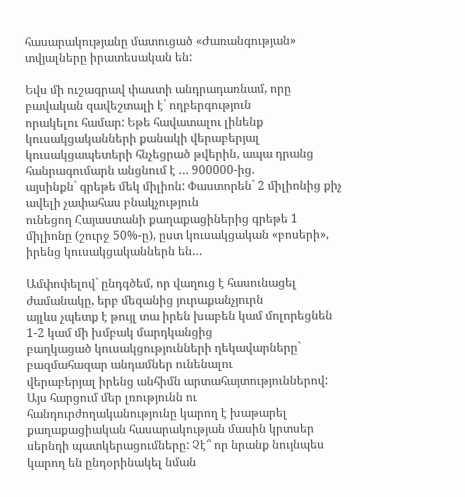հասարակությանը մատուցած «Ժառանգության»
տվյալները իրատեսական են:

Եվս մի ուշագրավ փաստի անդրադառնամ, որը բավական զավեշտալի է` ողբերգություն
որակելու համար: Եթե հավատալու լինենք կուսակցականների քանակի վերաբերյալ
կուսակցապետերի հնչեցրած թվերին, ապա դրանց հանրագումարն անցնում է … 900000-ից.
այսինքն` գրեթե մեկ միլիոն: Փաստորեն` 2 միլիոնից քիչ ավելի չափահաս բնակչություն
ունեցող Հայաստանի քաղաքացիներից գրեթե 1 միլիոնը (շուրջ 50%-ը), ըստ կուսակցական «բոսերի»,
իրենց կուսակցականներն են…

Ամփոփելով` ընդգծեմ, որ վաղուց է հասունացել ժամանակը, երբ մեզանից յուրաքանչյուրն
այլևս չպետք է թույլ տա իրեն խաբեն կամ մոլորեցնեն 1-2 կամ մի խմբակ մարդկանցից
բաղկացած կուսակցությունների ղեկավարները` բազմահազար անդամներ ունենալու
վերաբերյալ իրենց անհիմն արտահայտություններով: Այս հարցում մեր լռությունն ու
հանդուրժողականությունը կարող է խաթարել քաղաքացիական հասարակության մասին կրտսեր
սերնդի պատկերացումները: Չէ՞ որ նրանք նույնպես կարող են ընդօրինակել նման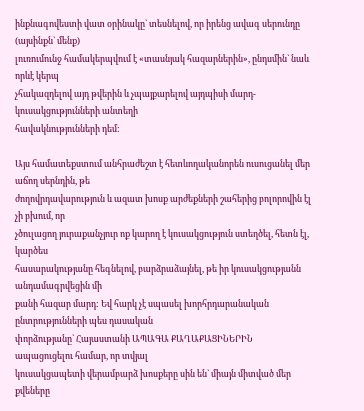ինքնագովեստի վատ օրինակը` տեսնելով, որ իրենց ավագ սերունդը (այսինքն` մենք)
լուռումունջ համակերպվում է «տասնյակ հազարներին», ընդսմին` նաև որևէ կերպ
չհակազդելով այդ թվերին և չպայքարելով այդպիսի մարդ-կուսակցությունների անտեղի
հավակնությունների դեմ:

Այս համատեքստում անհրաժեշտ է հետևողականորեն ուսուցանել մեր աճող սերնդին, թե
ժողովրդավարություն և ազատ խոսք արժեքների շահերից բոլորովին էլ չի բխում, որ
չծուլացող յուրաքանչյուր ոք կարող է կուսակցություն ստեղծել, հետն էլ, կարծես
հասարակությանը հեգնելով, բարձրաձայնել, թե իր կուսակցությանն անդամագրվեցին մի
քանի հազար մարդ: Եվ հարկ չէ սպասել խորհրդարանական ընտրությունների պես դասական
փորձությանը` Հայաստանի ԱՊԱԳԱ ՔԱՂԱՔԱՑԻՆԵՐԻՆ ապացուցելու համար, որ տվյալ
կուսակցապետի վերամբարձ խոսքերը սին են` միայն միտված մեր քվեները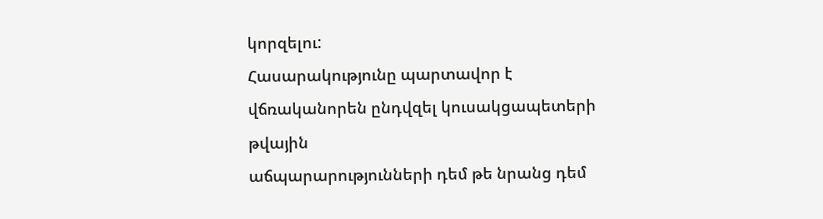կորզելու:
Հասարակությունը պարտավոր է վճռականորեն ընդվզել կուսակցապետերի թվային
աճպարարությունների դեմ թե նրանց դեմ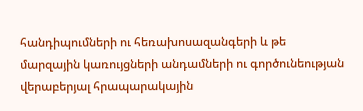հանդիպումների ու հեռախոսազանգերի և թե
մարզային կառույցների անդամների ու գործունեության վերաբերյալ հրապարակային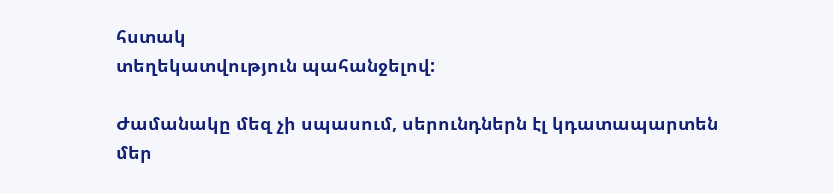հստակ
տեղեկատվություն պահանջելով:

Ժամանակը մեզ չի սպասում, սերունդներն էլ կդատապարտեն մեր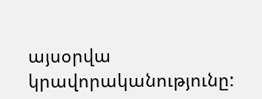այսօրվա
կրավորականությունը: